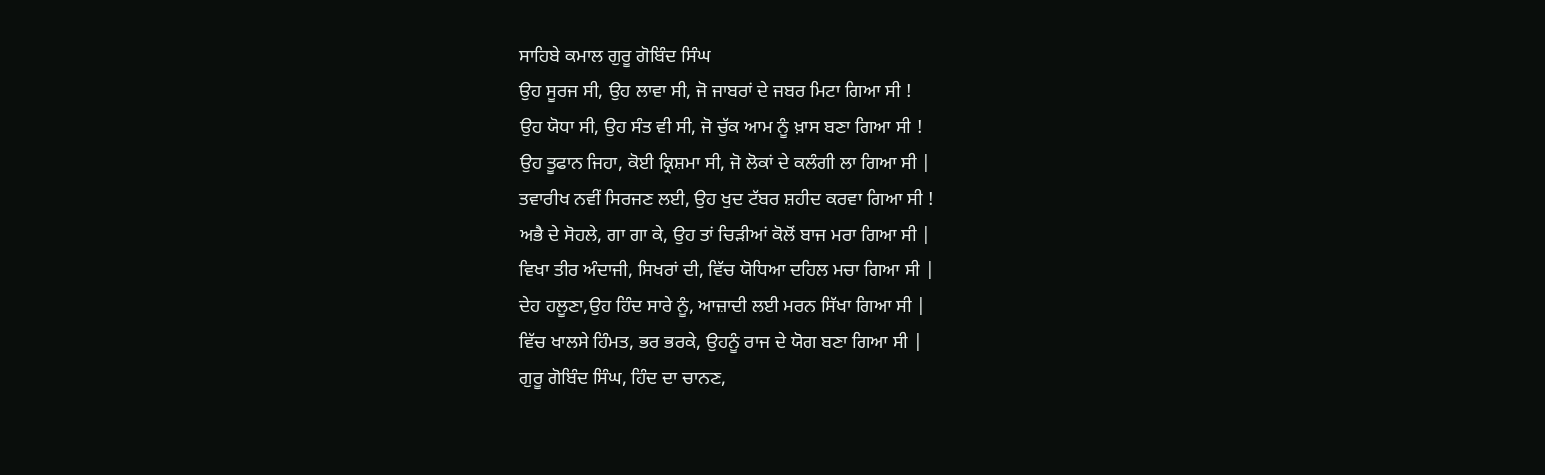ਸਾਹਿਬੇ ਕਮਾਲ ਗੁਰੂ ਗੋਬਿੰਦ ਸਿੰਘ
ਉਹ ਸੂਰਜ ਸੀ, ਉਹ ਲਾਵਾ ਸੀ, ਜੋ ਜਾਬਰਾਂ ਦੇ ਜਬਰ ਮਿਟਾ ਗਿਆ ਸੀ !
ਉਹ ਯੋਧਾ ਸੀ, ਉਹ ਸੰਤ ਵੀ ਸੀ, ਜੋ ਚੁੱਕ ਆਮ ਨੂੰ ਖ਼ਾਸ ਬਣਾ ਗਿਆ ਸੀ !
ਉਹ ਤੂਫਾਨ ਜਿਹਾ, ਕੋਈ ਕ੍ਰਿਸ਼ਮਾ ਸੀ, ਜੋ ਲੋਕਾਂ ਦੇ ਕਲੰਗੀ ਲਾ ਗਿਆ ਸੀ |
ਤਵਾਰੀਖ ਨਵੀਂ ਸਿਰਜਣ ਲਈ, ਉਹ ਖੁਦ ਟੱਬਰ ਸ਼ਹੀਦ ਕਰਵਾ ਗਿਆ ਸੀ !
ਅਭੈ ਦੇ ਸੋਹਲੇ, ਗਾ ਗਾ ਕੇ, ਉਹ ਤਾਂ ਚਿੜੀਆਂ ਕੋਲੋਂ ਬਾਜ ਮਰਾ ਗਿਆ ਸੀ |
ਵਿਖਾ ਤੀਰ ਅੰਦਾਜੀ, ਸਿਖਰਾਂ ਦੀ, ਵਿੱਚ ਯੋਧਿਆ ਦਹਿਲ ਮਚਾ ਗਿਆ ਸੀ |
ਦੇਹ ਹਲੂਣਾ,ਉਹ ਹਿੰਦ ਸਾਰੇ ਨੂੰ, ਆਜ਼ਾਦੀ ਲਈ ਮਰਨ ਸਿੱਖਾ ਗਿਆ ਸੀ |
ਵਿੱਚ ਖਾਲਸੇ ਹਿੰਮਤ, ਭਰ ਭਰਕੇ, ਉਹਨੂੰ ਰਾਜ ਦੇ ਯੋਗ ਬਣਾ ਗਿਆ ਸੀ |
ਗੁਰੂ ਗੋਬਿੰਦ ਸਿੰਘ, ਹਿੰਦ ਦਾ ਚਾਨਣ,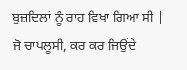ਬੁਜ਼ਦਿਲਾਂ ਨੂੰ ਰਾਹ ਵਿਖਾ ਗਿਆ ਸੀ |
ਜੋ ਚਾਪਲੂਸੀ, ਕਰ ਕਰ ਜਿਉਂਦੇ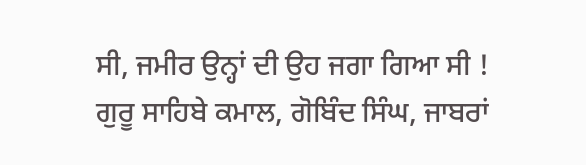ਸੀ, ਜਮੀਰ ਉਨ੍ਹਾਂ ਦੀ ਉਹ ਜਗਾ ਗਿਆ ਸੀ !
ਗੁਰੂ ਸਾਹਿਬੇ ਕਮਾਲ, ਗੋਬਿੰਦ ਸਿੰਘ, ਜਾਬਰਾਂ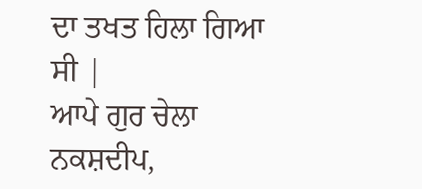ਦਾ ਤਖਤ ਹਿਲਾ ਗਿਆ ਸੀ |
ਆਪੇ ਗੁਰ ਚੇਲਾ ਨਕਸ਼ਦੀਪ,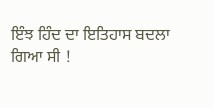ਇੰਝ ਹਿੰਦ ਦਾ ਇਤਿਹਾਸ ਬਦਲਾ ਗਿਆ ਸੀ !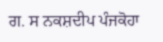ਗ. ਸ ਨਕਸ਼ਦੀਪ ਪੰਜਕੋਹਾ